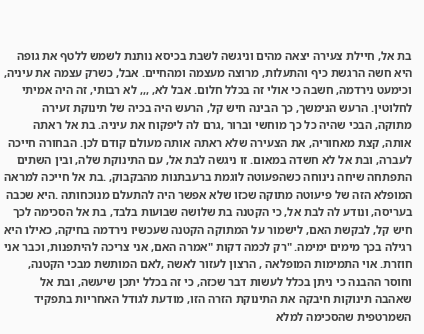בת אל, חיילת צעירה יצאה מהים וניגשה לשבת בכיסא נותנת לשמש ללטף את גופה היא חשה הרגשת כיף והתעלות, מרוצה מעצמה ומהחיים. אבל, כשרק עצמה את עיניה, וכימעט נירדמה, חשבה כי אולי זה בכלל חלום. אבל לא, ,,, לא רבותי, זה היה אמיתי לחלוטין. הרעש הנימשך, כך הבינה חיש קל, הרעש היה בכיה של תינוקת זעירה מתוקה, הבכי שהיה כל כך מוחשי וברור ,גרם לה ליפקוח את עיניה. בת אל ראתה אותה, קצת מאחוריה, את הצעירה שלא ראתה אותה מעולם קודם לכן. הבחורה חייכה לעברה, ובת אל לא חשדה במאום. זו ניגשה לבת אל, עם התינוקת שלה, ובין השתים התפתחה שיחה נינוחה כשהפעוטה לוגמת ברעבתנות מהבקבוק, .בת אל חייכה למראה המופלא הזה של פיעוטה מתוקה שכזו שלא אפשר היה להתעלם מנוכחותה .היא שכבה בעריסה, ונודע לה לבת אל, כי הקטנה בת שלושה שבועות בלבד, בת אל הסכימה לכך חיש קל, לבקשת האם, לישמור על המתוקה הקטנה שעכשיו נירדמה בחיקה, כאילו היא רגילה בכך מימים ימימה. "רק לכמה דקות "אמרה האם, אני צריכה להיתפנות, וכבר אני חוזרת. אוי התמימות המופלאה , הרצון לעזור לאשה ,לאם המותשת מבכי הקטנה, וחוסר ההבנה כי ניתן בכלל לעשות דבר שכזה, כי זה בכלל יתכן שיעשה, ובת אל שאהבה תינוקות חיבקה את התינוקת הזרה הזו, מודעת לגודל האחריות בתפקיד השמרטפית שהסכימה למלא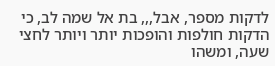לדקות מספר, אבל,,, בת אל שמה לב, כי הדקות חולפות והופכות יותר ויותר לחצי שעה, ומשהו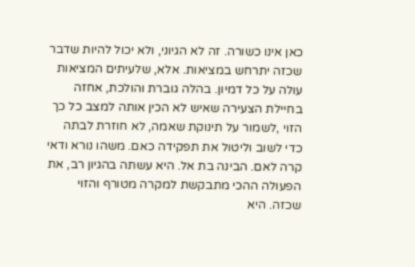כאן אינו כשורה. זה לא הגיוני, ולא יכול להיות שדבר שכזה יתרחש במציאות. אלא, שלעיתים המציאות עולה על כל דמיון. בהלה גוברת והולכת, אחזה בחיילת הצעירה שאיש לא הכין אותה למצב כל כך הזוי ,לשמור על תינוקת שאמה, לא חוזרת לבתה כדי לשוב וליטול את תפקידה כאם. משהו נורא ודאי קרה לאם. הבינה בת אל. היא עשתה בהגיון רב, את הפעולה ההכי מתבקשת למקרה מטורף והזוי שכזה. היא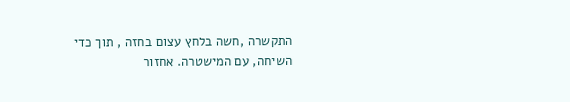התקשרה ,חשה בלחץ עצום בחזה , תוך כדי השיחה, עם המישטרה. אחזור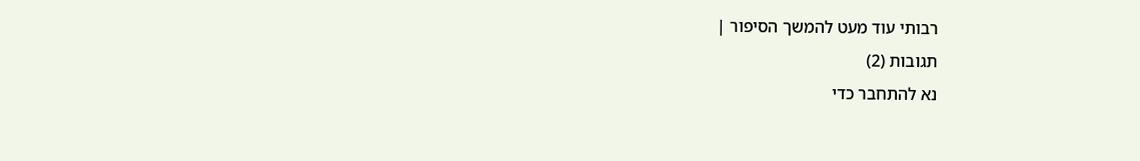רבותי עוד מעט להמשך הסיפור |
תגובות (2)
נא להתחבר כדי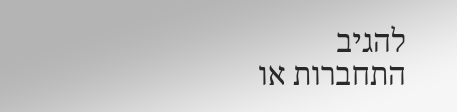להגיב
התחברות או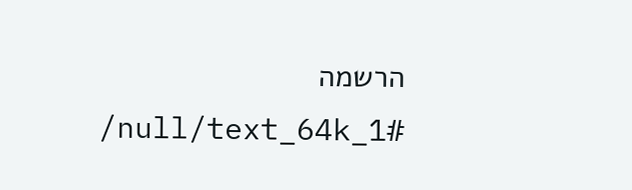הרשמה
/null/text_64k_1#